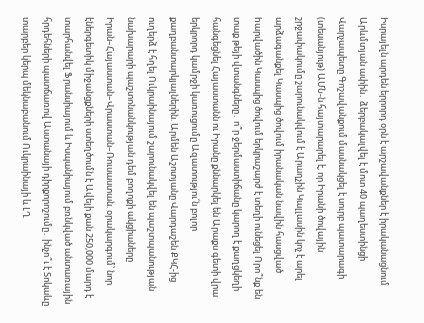Իսրայելն արդեն երրորդ օրն է արշավանքներ է իրականացնում Արևմտյան ափին․ ձերբակալվել է մոտ 40 պաղեստինցի Վարչապետը Գոշավանքում մասնակցել է սուրբ պատարագի (տեսանյութ) ԱՄՆ-ն հայտարարել է, որ Իրանի ծովային շրջափակումը շարունակվում է Արաղչին Կալլասին կոչ է արել արձագանքել Կասպից ծովում իրանական նավին հասցված hարվածին Կասպից ծովում երկրաշարժ է տեղի ունեցել Որո՞նք են տաք թեյի վտանգները․ ո՞ր ջերմաստիճանը կարող է քաղցկեղի հանգեցնել Հայաստանն ու Իրանը քննարկել են Արաքս գետի վրա երկրորդ կամրջի կառուցումը Ազատությու՛ն բոլոր քաղբանտարկյալներին. Արմեն Աշոտյանը Վարդաշեն ՔԿՀ-ից ուղերձ է հղել Ուկրաինայում շարունակվել են պաշտպանության նախարարի պաշտոնանկության դեմ բողոքի ակցիաները Իրան–Հայաստան–Վրաստան–Ռուսաստան. օրակարգում՝ նոր էներգետիկ միջանցքների ստեղծումն է Ավելի քան 250,000 մարդ է տարհանվել Ֆրանսիայում և Իսպանիայում բռնկված անտառային հրդեհների պատճառով Աստանայի դիրքորոշումը․ ինչո՞ւ է Տոկաևը տարբեր կերպ մեկնաբանում Ուկրաինայի և ԼՂ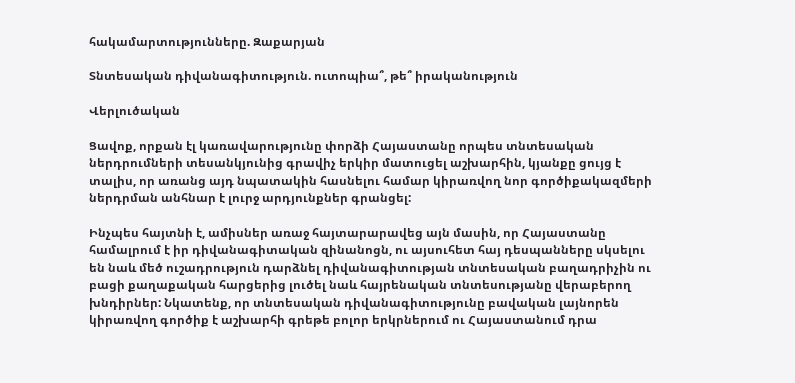հակամարտությունները. Զաքարյան

Տնտեսական դիվանագիտություն. ուտոպիա՞, թե՞ իրականություն

Վերլուծական

Ցավոք, որքան էլ կառավարությունը փորձի Հայաստանը որպես տնտեսական ներդրումների տեսանկյունից գրավիչ երկիր մատուցել աշխարհին, կյանքը ցույց է տալիս, որ առանց այդ նպատակին հասնելու համար կիրառվող նոր գործիքակազմերի ներդրման անհնար է լուրջ արդյունքներ գրանցել:

Ինչպես հայտնի է, ամիսներ առաջ հայտարարավեց այն մասին, որ Հայաստանը համալրում է իր դիվանագիտական զինանոցն, ու այսուհետ հայ դեսպանները սկսելու են նաև մեծ ուշադրություն դարձնել դիվանագիտության տնտեսական բաղադրիչին ու բացի քաղաքական հարցերից լուծել նաև հայրենական տնտեսությանը վերաբերող խնդիրներ: Նկատենք, որ տնտեսական դիվանագիտությունը բավական լայնորեն կիրառվող գործիք է աշխարհի գրեթե բոլոր երկրներում ու Հայաստանում դրա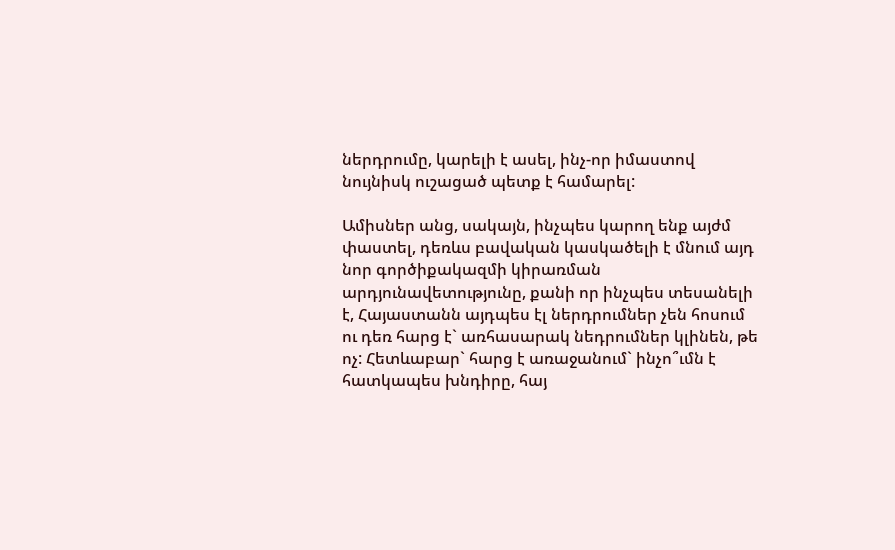ներդրումը, կարելի է ասել, ինչ-որ իմաստով նույնիսկ ուշացած պետք է համարել:

Ամիսներ անց, սակայն, ինչպես կարող ենք այժմ փաստել, դեռևս բավական կասկածելի է մնում այդ նոր գործիքակազմի կիրառման արդյունավետությունը, քանի որ ինչպես տեսանելի է, Հայաստանն այդպես էլ ներդրումներ չեն հոսում ու դեռ հարց է` առհասարակ նեդրումներ կլինեն, թե ոչ: Հետևաբար` հարց է առաջանում` ինչո՞ւմն է հատկապես խնդիրը, հայ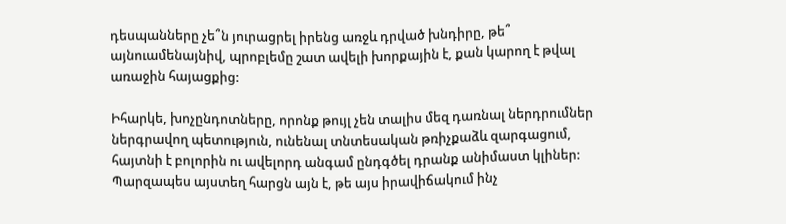դեսպանները չե՞ն յուրացրել իրենց առջև դրված խնդիրը, թե՞ այնուամենայնիվ, պրոբլեմը շատ ավելի խորքային է, քան կարող է թվալ առաջին հայացքից:

Իհարկե, խոչընդոտները, որոնք թույլ չեն տալիս մեզ դառնալ ներդրումներ ներգրավող պետություն, ունենալ տնտեսական թռիչքաձև զարգացում, հայտնի է բոլորին ու ավելորդ անգամ ընդգծել դրանք անիմաստ կլիներ: Պարզապես այստեղ հարցն այն է, թե այս իրավիճակում ինչ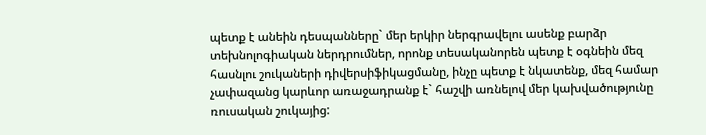պետք է անեին դեսպանները` մեր երկիր ներգրավելու ասենք բարձր տեխնոլոգիական ներդրումներ, որոնք տեսականորեն պետք է օգնեին մեզ հասնլու շուկաների դիվերսիֆիկացմանը, ինչը պետք է նկատենք, մեզ համար չափազանց կարևոր առաջադրանք է` հաշվի առնելով մեր կախվածությունը ռուսական շուկայից: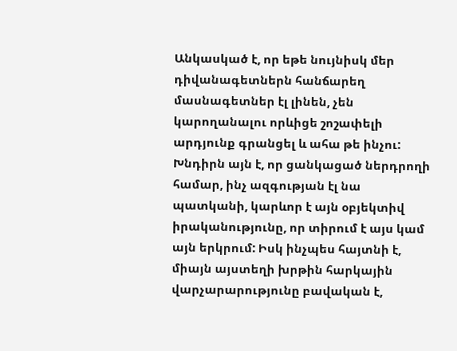Անկասկած է, որ եթե նույնիսկ մեր դիվանագետներն հանճարեղ մասնագետներ էլ լինեն, չեն կարողանալու որևիցե շոշափելի արդյունք գրանցել և ահա թե ինչու: Խնդիրն այն է, որ ցանկացած ներդրողի համար, ինչ ազգության էլ նա պատկանի, կարևոր է այն օբյեկտիվ իրականությունը, որ տիրում է այս կամ այն երկրում: Իսկ ինչպես հայտնի է, միայն այստեղի խրթին հարկային վարչարարությունը բավական է,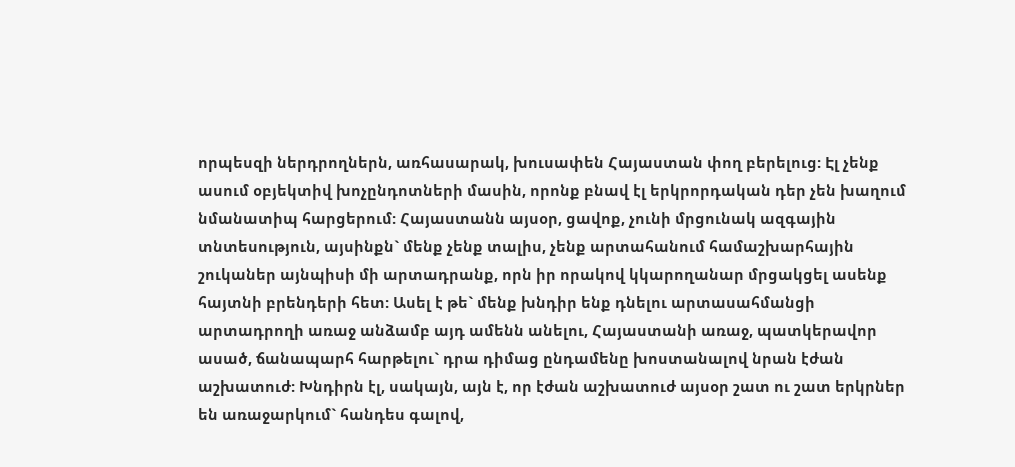որպեսզի ներդրողներն, առհասարակ, խուսափեն Հայաստան փող բերելուց: Էլ չենք ասում օբյեկտիվ խոչընդոտների մասին, որոնք բնավ էլ երկրորդական դեր չեն խաղում նմանատիպ հարցերում: Հայաստանն այսօր, ցավոք, չունի մրցունակ ազգային տնտեսություն, այսինքն` մենք չենք տալիս, չենք արտահանում համաշխարհային շուկաներ այնպիսի մի արտադրանք, որն իր որակով կկարողանար մրցակցել ասենք հայտնի բրենդերի հետ: Ասել է թե` մենք խնդիր ենք դնելու արտասահմանցի արտադրողի առաջ անձամբ այդ ամենն անելու, Հայաստանի առաջ, պատկերավոր ասած, ճանապարհ հարթելու` դրա դիմաց ընդամենը խոստանալով նրան էժան աշխատուժ: Խնդիրն էլ, սակայն, այն է, որ էժան աշխատուժ այսօր շատ ու շատ երկրներ են առաջարկում` հանդես գալով,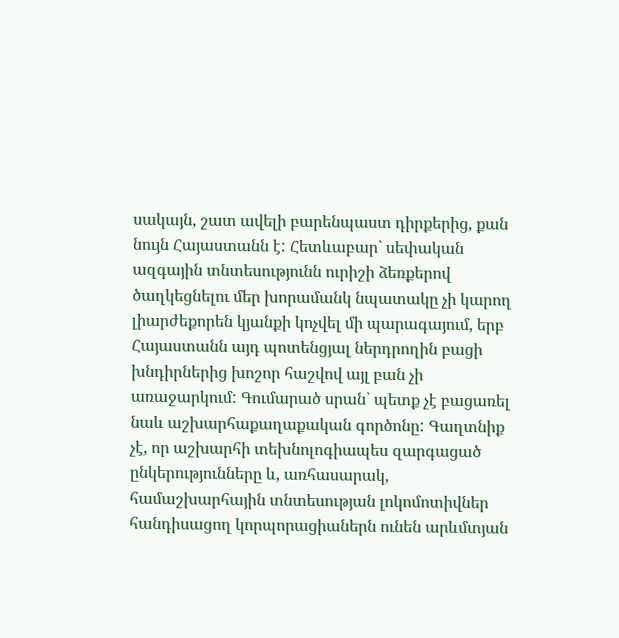սակայն, շատ ավելի բարենպաստ դիրքերից, քան նույն Հայաստանն է: Հետևաբար` սեփական ազգային տնտեսությունն ուրիշի ձեռքերով ծաղկեցնելու մեր խորամանկ նպատակը չի կարող լիարժեքորեն կյանքի կոչվել մի պարագայում, երբ Հայաստանն այդ պոտենցյալ ներդրողին բացի խնդիրներից խոշոր հաշվով այլ բան չի առաջարկում: Գումարած սրան` պետք չէ բացառել նաև աշխարհաքաղաքական գործոնը: Գաղտնիք չէ, որ աշխարհի տեխնոլոգիապես զարգացած ընկերությունները և, առհասարակ, համաշխարհային տնտեսության լոկոմոտիվներ հանդիսացող կորպորացիաներն ունեն արևմտյան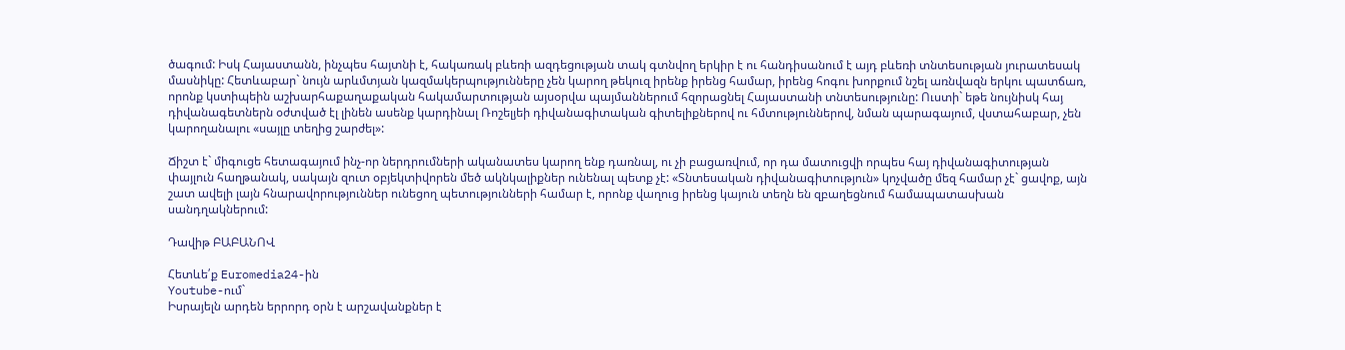ծագում: Իսկ Հայաստանն, ինչպես հայտնի է, հակառակ բևեռի ազդեցության տակ գտնվող երկիր է ու հանդիսանում է այդ բևեռի տնտեսության յուրատեսակ մասնիկը: Հետևաբար` նույն արևմտյան կազմակերպությունները չեն կարող թեկուզ իրենք իրենց համար, իրենց հոգու խորքում նշել առնվազն երկու պատճառ, որոնք կստիպեին աշխարհաքաղաքական հակամարտության այսօրվա պայմաններում հզորացնել Հայաստանի տնտեսությունը: Ուստի` եթե նույնիսկ հայ դիվանագետներն օժտված էլ լինեն ասենք կարդինալ Ռոշելյեի դիվանագիտական գիտելիքներով ու հմտություններով, նման պարագայում, վստահաբար, չեն կարողանալու «սայլը տեղից շարժել»:

Ճիշտ է` միգուցե հետագայում ինչ-որ ներդրումների ականատես կարող ենք դառնալ, ու չի բացառվում, որ դա մատուցվի որպես հայ դիվանագիտության փայլուն հաղթանակ, սակայն զուտ օբյեկտիվորեն մեծ ակնկալիքներ ունենալ պետք չէ: «Տնտեսական դիվանագիտություն» կոչվածը մեզ համար չէ` ցավոք, այն շատ ավելի լայն հնարավորություններ ունեցող պետությունների համար է, որոնք վաղուց իրենց կայուն տեղն են զբաղեցնում համապատասխան սանդղակներում:

Դավիթ ԲԱԲԱՆՈՎ

Հետևե՛ք Euromedia24-ին
Youtube-ում`
Իսրայելն արդեն երրորդ օրն է արշավանքներ է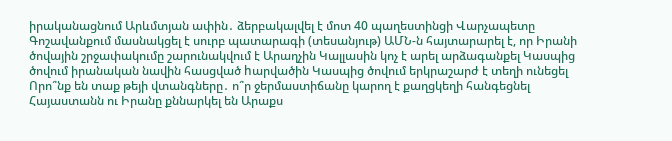իրականացնում Արևմտյան ափին․ ձերբակալվել է մոտ 40 պաղեստինցի Վարչապետը Գոշավանքում մասնակցել է սուրբ պատարագի (տեսանյութ) ԱՄՆ-ն հայտարարել է, որ Իրանի ծովային շրջափակումը շարունակվում է Արաղչին Կալլասին կոչ է արել արձագանքել Կասպից ծովում իրանական նավին հասցված hարվածին Կասպից ծովում երկրաշարժ է տեղի ունեցել Որո՞նք են տաք թեյի վտանգները․ ո՞ր ջերմաստիճանը կարող է քաղցկեղի հանգեցնել Հայաստանն ու Իրանը քննարկել են Արաքս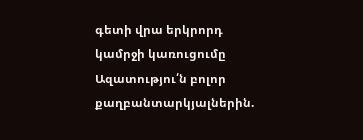գետի վրա երկրորդ կամրջի կառուցումը Ազատությու՛ն բոլոր քաղբանտարկյալներին.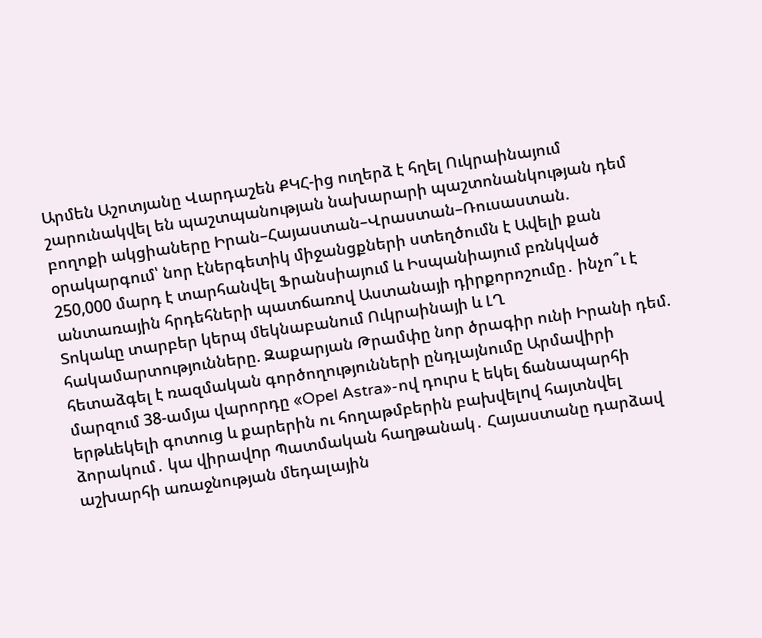Արմեն Աշոտյանը Վարդաշեն ՔԿՀ-ից ուղերձ է հղել Ուկրաինայում շարունակվել են պաշտպանության նախարարի պաշտոնանկության դեմ բողոքի ակցիաները Իրան–Հայաստան–Վրաստան–Ռուսաստան. օրակարգում՝ նոր էներգետիկ միջանցքների ստեղծումն է Ավելի քան 250,000 մարդ է տարհանվել Ֆրանսիայում և Իսպանիայում բռնկված անտառային հրդեհների պատճառով Աստանայի դիրքորոշումը․ ինչո՞ւ է Տոկաևը տարբեր կերպ մեկնաբանում Ուկրաինայի և ԼՂ հակամարտությունները. Զաքարյան Թրամփը նոր ծրագիր ունի Իրանի դեմ. հետաձգել է ռազմական գործողությունների ընդլայնումը Արմավիրի մարզում 38-ամյա վարորդը «Opel Astra»-ով դուրս է եկել ճանապարհի երթևեկելի գոտուց և քարերին ու հողաթմբերին բախվելnվ հայտնվել ձորակում․ կա վիրավnր Պատմական հաղթանակ․ Հայաստանը դարձավ աշխարհի առաջնության մեդալային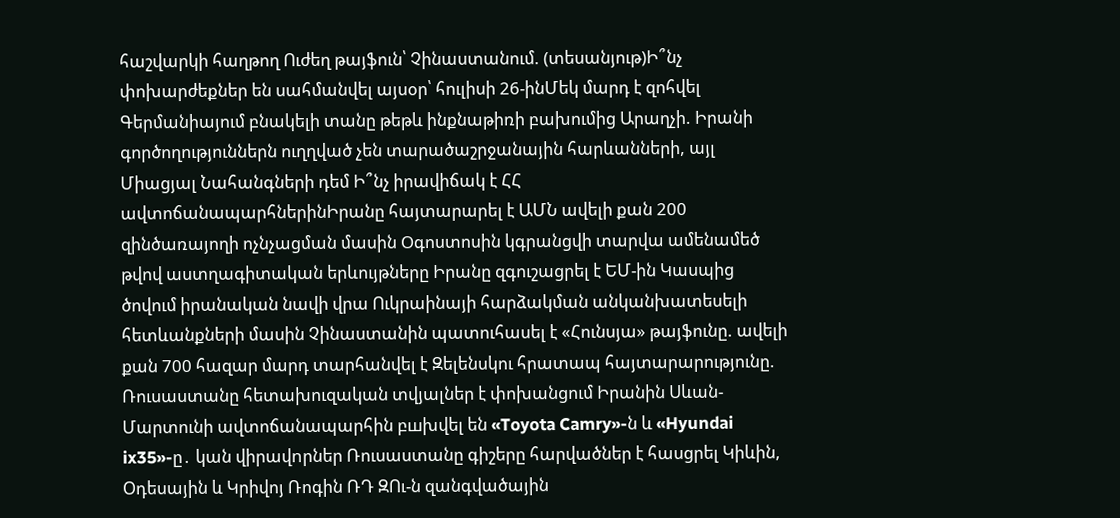հաշվարկի հաղթող Ուժեղ թայֆուն՝ Չինաստանում. (տեսանյութ)Ի՞նչ փոխարժեքներ են սահմանվել այսօր՝ հուլիսի 26-ինՄեկ մարդ է զոհվել Գերմանիայում բնակելի տանը թեթև ինքնաթիռի բախումից Արաղչի. Իրանի գործողություններն ուղղված չեն տարածաշրջանային հարևանների, այլ Միացյալ Նահանգների դեմ Ի՞նչ իրավիճակ է ՀՀ ավտոճանապարհներինԻրանը հայտարարել է ԱՄՆ ավելի քան 200 զինծառայողի ոչնչացման մասին Oգոստոսին կգրանցվի տարվա ամենամեծ թվով աստղագիտական երևույթները Իրանը զգուշացրել է ԵՄ-ին Կասպից ծովում իրանական նավի վրա Ուկրաինայի հարձակման անկանխատեսելի հետևանքների մասին Չինաստանին պատուհասել է «Հունսյա» թայֆունը. ավելի քան 700 հազար մարդ տարհանվել է Զելենսկու հրատապ հայտարարությունը. Ռուսաստանը հետախուզական տվյալներ է փոխանցում Իրանին Սևան-Մարտունի ավտոճանապարհին բшխվել են «Toyota Camry»-ն և «Hyundai ix35»-ը․ կան վիրավnրներ Ռուսաստանը գիշերը հարվածներ է հասցրել Կիևին, Օդեսային և Կրիվոյ Ռոգին ՌԴ ԶՈւ-ն զանգվածային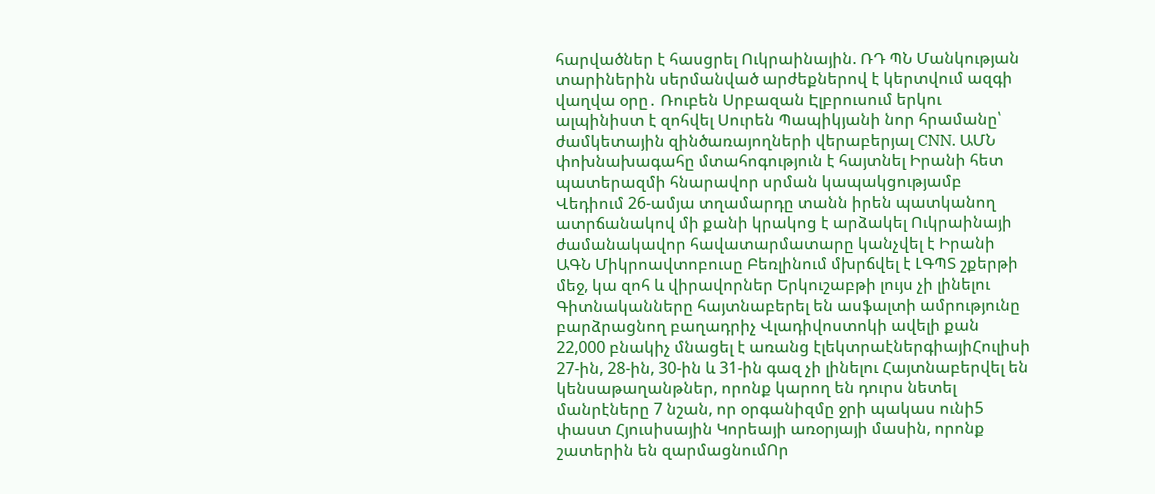հարվածներ է հասցրել Ուկրաինային. ՌԴ ՊՆ Մանկության տարիներին սերմանված արժեքներով է կերտվում ազգի վաղվա օրը․ Ռուբեն Սրբազան Էլբրուսում երկու ալպինիստ է զոհվել Սուրեն Պապիկյանի նոր հրամանը՝ ժամկետային զինծառայողների վերաբերյալ CNN. ԱՄՆ փոխնախագահը մտահոգություն է հայտնել Իրանի հետ պատերազմի հնարավոր սրման կապակցությամբ Վեդիում 26-ամյա տղամարդը տանն իրեն պատկանող ատրճանակով մի քանի կրակոց է արձակել Ուկրաինայի ժամանակավոր հավատարմատարը կանչվել է Իրանի ԱԳՆ Միկրոավտոբուսը Բեռլինում մխրճվել է ԼԳՊՏ շքերթի մեջ, կա զոհ և վիրավորներ Երկուշաբթի լույս չի լինելու Գիտնականները հայտնաբերել են ասֆալտի ամրությունը բարձրացնող բաղադրիչ Վլադիվոստոկի ավելի քան 22,000 բնակիչ մնացել է առանց էլեկտրաէներգիայիՀուլիսի 27-ին, 28-ին, 30-ին և 31-ին գազ չի լինելու Հայտնաբերվել են կենսաթաղանթներ, որոնք կարող են դուրս նետել մանրէները 7 նշան, որ օրգանիզմը ջրի պակաս ունի5 փաստ Հյուսիսային Կորեայի առօրյայի մասին, որոնք շատերին են զարմացնումՈր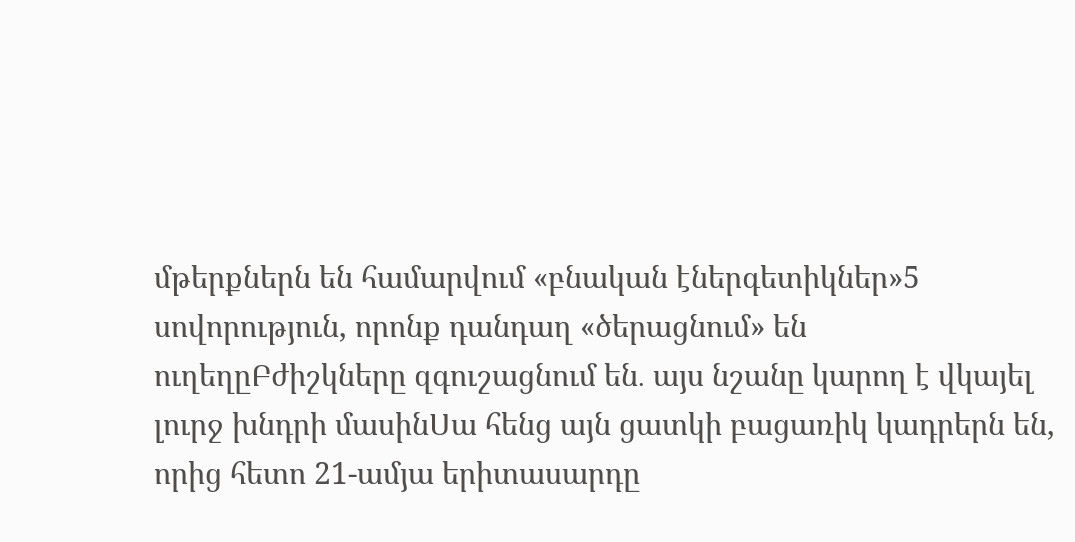մթերքներն են համարվում «բնական էներգետիկներ»5 սովորություն, որոնք դանդաղ «ծերացնում» են ուղեղըԲժիշկները զգուշացնում են․ այս նշանը կարող է վկայել լուրջ խնդրի մասինՍա հենց այն ցատկի բացառիկ կադրերն են, որից հետո 21-ամյա երիտասարդը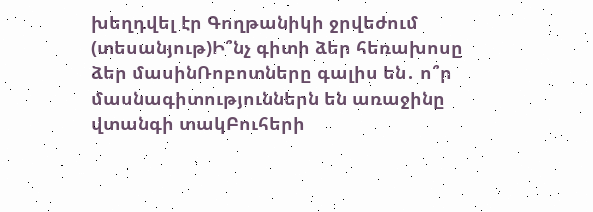խեղդվել էր Գողթանիկի ջրվեժում (տեսանյութ)Ի՞նչ գիտի ձեր հեռախոսը ձեր մասինՌոբոտները գալիս են․ ո՞ր մասնագիտություններն են առաջինը վտանգի տակԲուհերի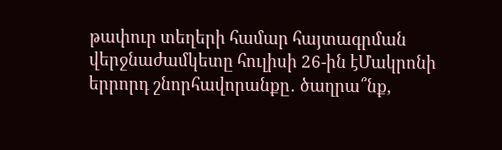թափուր տեղերի համար հայտագրման վերջնաժամկետը հուլիսի 26-ին էՄակրոնի երրորդ շնորհավորանքը․ ծաղրա՞նք,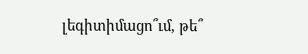լեգիտիմացո՞ւմ, թե՞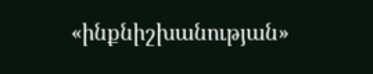«ինքնիշխանության»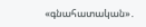«գնահատական»․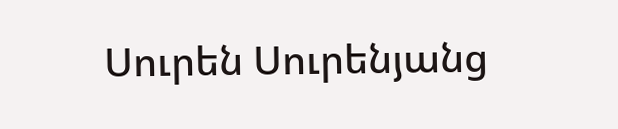Սուրեն Սուրենյանց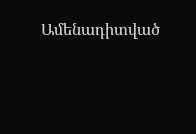Ամենադիտված